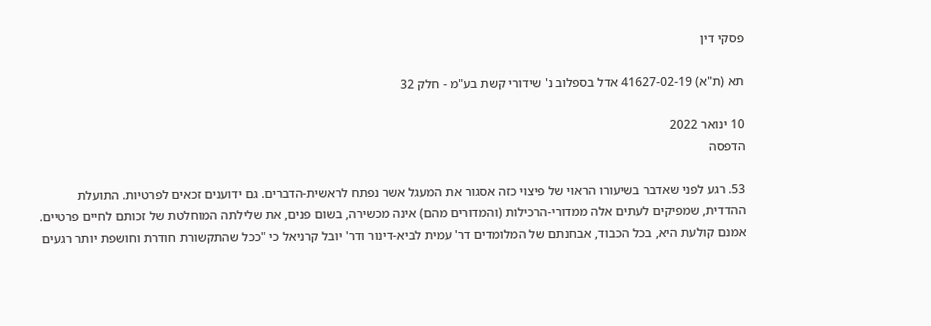פסקי דין

תא (ת"א) 41627-02-19 אדל בספלוב נ' שידורי קשת בע"מ - חלק 32

10 ינואר 2022
הדפסה

53. רגע לפני שאדבר בשיעורו הראוי של פיצוי כזה אסגור את המעגל אשר נפתח לראשית-הדברים. גם ידוענים זכאים לפרטיות. התועלת ההדדית, שמפיקים לעתים אלה ממדורי-הרכילות (והמדורים מהם) אינה מכשירה, בשום פנים, את שלילתה המוחלטת של זכותם לחיים פרטיים. אמנם קולעת היא, בכל הכבוד, אבחנתם של המלומדים דר' עמית לביא-דינור ודר' יובל קרניאל כי "ככל שהתקשורת חודרת וחושפת יותר רגעים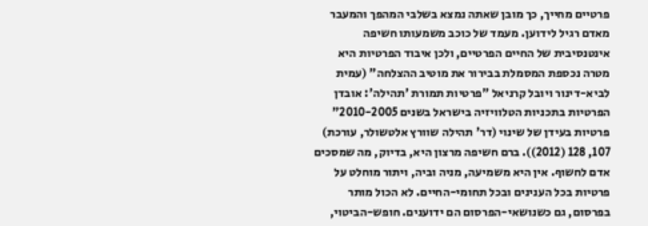פרטיים מחייך, כך מובן שאתה נמצא בשלבי המהפך והמעבר מאדם רגיל לידוען. מעמד של כוכב משמעותו חשיפה אינטנסיבית של החיים הפרטיים, ולכן איבוד הפרטיות היא מטרה נכספת המסמלת בבירור את מוטיב ההצלחה" (עמית לביא-דינור ויובל קרניאל "פרטיות תמורת 'תהילה': אובדן הפרטיות בתכניות הטלוויזיה בישראל בשנים 2010-2005" פרטיות בעידן של שינוי (דר' תהילה שוורץ אלטשולר, עורכת) 107, 128 (2012)). ברם חשיפה מרצון היא, בדיוק, מה שמסכים אדם לחשוף. אין היא משמיעה, מניה וביה, ויתור מוחלט על פרטיות בכל הענינים ובכל תחומי-החיים. לא הכול מותר בפרסום, גם כשנושאי-הפרסום הם ידוענים. חופש-הביטוי,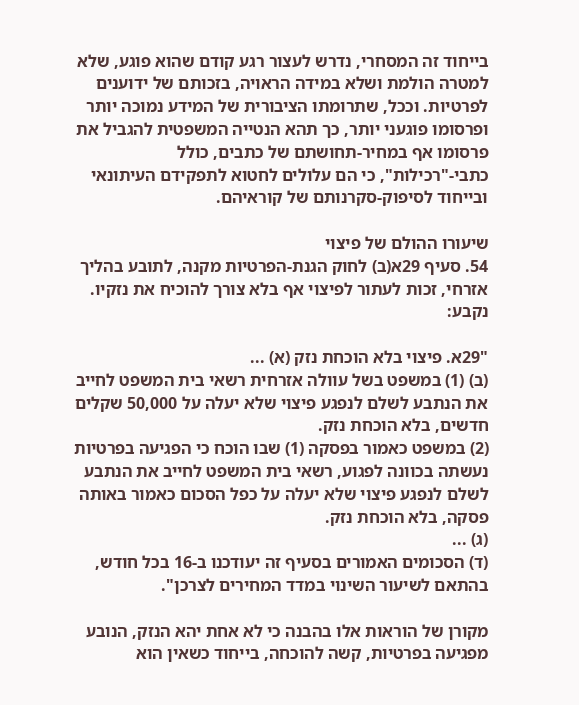בייחוד זה המסחרי, נדרש לעצור רגע קודם שהוא פוגע, שלא למטרה הולמת ושלא במידה הראויה, בזכותם של ידוענים לפרטיות. וככל, שתרומתו הציבורית של המידע נמוכה יותר ופרסומו פוגעני יותר, כך תהא הנטייה המשפטית להגביל את פרסומו אף במחיר-תחושתם של כתבים, כולל כתבי-"רכילות", כי הם עלולים לחטוא לתפקידם העיתונאי ובייחוד לסיפוק-סקרנותם של קוראיהם.

שיעורו ההולם של פיצוי
54. סעיף 29א(ב) לחוק הגנת-הפרטיות מקנה, לתובע בהליך אזרחי, זכות לעתור לפיצוי אף בלא צורך להוכיח את נזקיו. נקבע:

"29א. פיצוי בלא הוכחת נזק (א) ...
(ב) (1) במשפט בשל עוולה אזרחית רשאי בית המשפט לחייב את הנתבע לשלם לנפגע פיצוי שלא יעלה על 50,000 שקלים חדשים, בלא הוכחת נזק.
(2) במשפט כאמור בפסקה (1) שבו הוכח כי הפגיעה בפרטיות נעשתה בכוונה לפגוע, רשאי בית המשפט לחייב את הנתבע לשלם לנפגע פיצוי שלא יעלה על כפל הסכום כאמור באותה פסקה, בלא הוכחת נזק.
(ג) ...
(ד) הסכומים האמורים בסעיף זה יעודכנו ב-16 בכל חודש, בהתאם לשיעור השינוי במדד המחירים לצרכן".

מקורן של הוראות אלו בהבנה כי לא אחת יהא הנזק, הנובע מפגיעה בפרטיות, קשה להוכחה, בייחוד כשאין הוא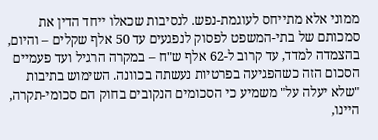ממוני אלא מתייחס לעוגמת-נפש. לנסיבות שכאלו ייחד הדין את סמכותם של בתי-המשפט לפסוק לנפגעים עד 50 אלף שקלים – והיום, בהצמדה למדד, עד קרוב ל-62 אלף ש"ח – במקרה הרגיל ועד פעמיים הסכום הזה כשהפגיעה בפרטיות נעשתה בכוונה. השימוש בתיבות "שלא יעלה על" משמיע כי הסכומים הנקובים בחוק הם סכומי-תקרה, היינו,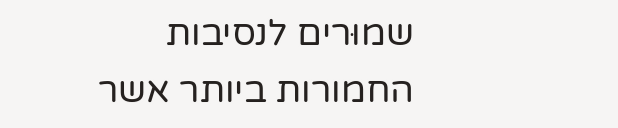שמוּרים לנסיבות החמורות ביותר אשר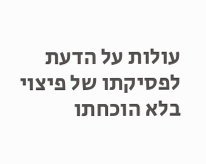עולות על הדעת לפסיקתו של פיצוי בלא הוכחתו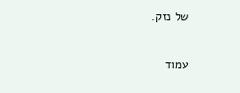של נזק.

עמוד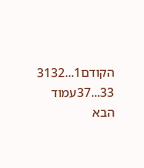הקודם1...3132
33...37עמוד הבא